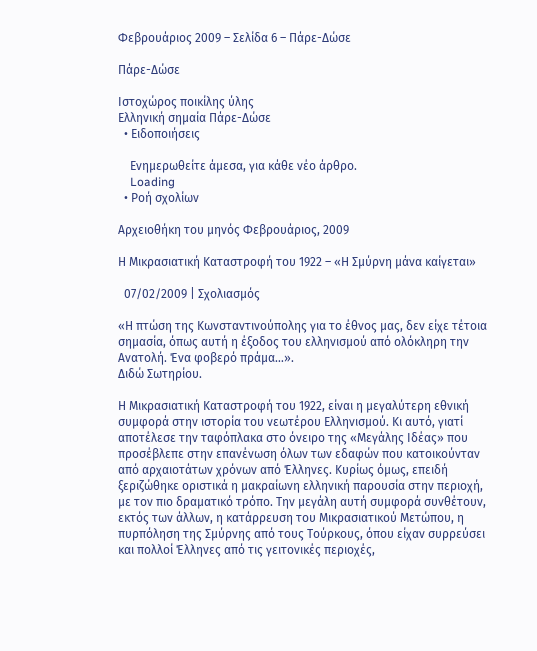Φεβρουάριος 2009 – Σελίδα 6 – Πάρε-Δώσε

Πάρε-Δώσε

Ιστοχώρος ποικίλης ύλης
Ελληνική σημαία Πάρε-Δώσε
  • Ειδοποιήσεις

    Ενημερωθείτε άμεσα, για κάθε νέο άρθρο.
    Loading
  • Ροή σχολίων

Αρχειοθήκη του μηνός Φεβρουάριος, 2009

Η Μικρασιατική Καταστροφή του 1922 – «Η Σμύρνη μάνα καίγεται»

  07/02/2009 | Σχολιασμός

«Η πτώση της Κωνσταντινούπολης για το έθνος μας, δεν είχε τέτοια σημασία, όπως αυτή η έξοδος του ελληνισμού από ολόκληρη την Ανατολή. Ένα φοβερό πράμα…».
Διδώ Σωτηρίου.

Η Μικρασιατική Καταστροφή του 1922, είναι η μεγαλύτερη εθνική συμφορά στην ιστορία του νεωτέρου Ελληνισμού. Κι αυτό, γιατί αποτέλεσε την ταφόπλακα στο όνειρο της «Μεγάλης Ιδέας» που προσέβλεπε στην επανένωση όλων των εδαφών που κατοικούνταν από αρχαιοτάτων χρόνων από Έλληνες. Κυρίως όμως, επειδή ξεριζώθηκε οριστικά η μακραίωνη ελληνική παρουσία στην περιοχή, με τον πιο δραματικό τρόπο. Την μεγάλη αυτή συμφορά συνθέτουν, εκτός των άλλων, η κατάρρευση του Μικρασιατικού Μετώπου, η πυρπόληση της Σμύρνης από τους Τούρκους, όπου είχαν συρρεύσει και πολλοί Έλληνες από τις γειτονικές περιοχές,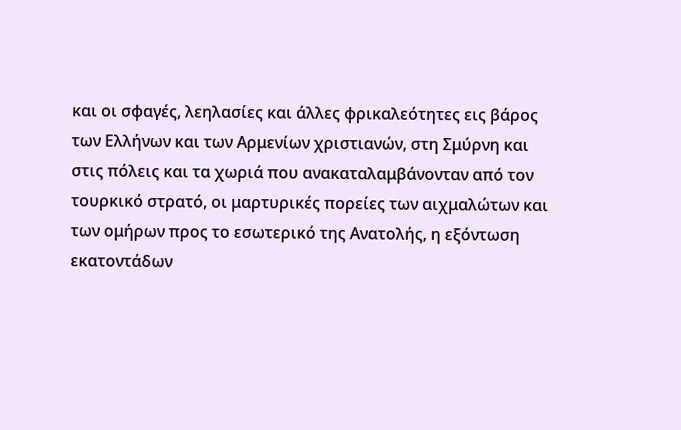και οι σφαγές, λεηλασίες και άλλες φρικαλεότητες εις βάρος των Ελλήνων και των Αρμενίων χριστιανών, στη Σμύρνη και στις πόλεις και τα χωριά που ανακαταλαμβάνονταν από τον τουρκικό στρατό, οι μαρτυρικές πορείες των αιχμαλώτων και των ομήρων προς το εσωτερικό της Ανατολής, η εξόντωση εκατοντάδων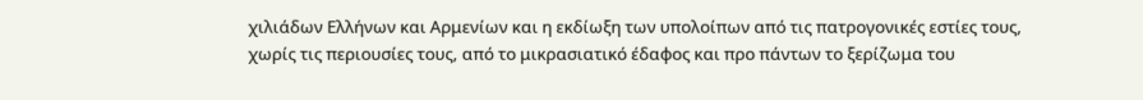χιλιάδων Ελλήνων και Αρμενίων και η εκδίωξη των υπολοίπων από τις πατρογονικές εστίες τους, χωρίς τις περιουσίες τους, από το μικρασιατικό έδαφος και προ πάντων το ξερίζωμα του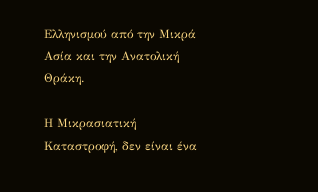Ελληνισμού από την Μικρά Ασία και την Ανατολική Θράκη.

Η Μικρασιατική Καταστροφή, δεν είναι ένα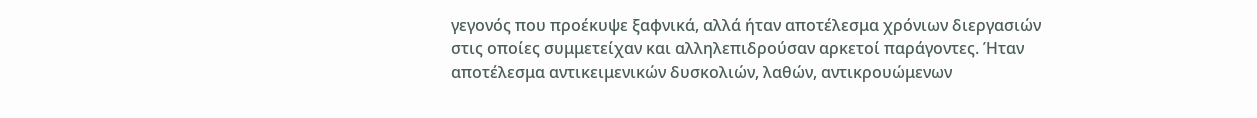γεγονός που προέκυψε ξαφνικά, αλλά ήταν αποτέλεσμα χρόνιων διεργασιών στις οποίες συμμετείχαν και αλληλεπιδρούσαν αρκετοί παράγοντες. Ήταν αποτέλεσμα αντικειμενικών δυσκολιών, λαθών, αντικρουώμενων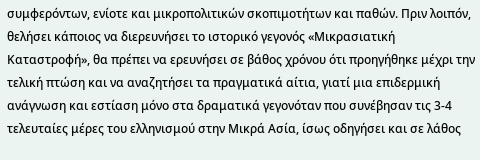συμφερόντων, ενίοτε και μικροπολιτικών σκοπιμοτήτων και παθών. Πριν λοιπόν, θελήσει κάποιος να διερευνήσει το ιστορικό γεγονός «Μικρασιατική Καταστροφή», θα πρέπει να ερευνήσει σε βάθος χρόνου ότι προηγήθηκε μέχρι την τελική πτώση και να αναζητήσει τα πραγματικά αίτια, γιατί μια επιδερμική ανάγνωση και εστίαση μόνο στα δραματικά γεγονόταν που συνέβησαν τις 3-4 τελευταίες μέρες του ελληνισμού στην Μικρά Ασία, ίσως οδηγήσει και σε λάθος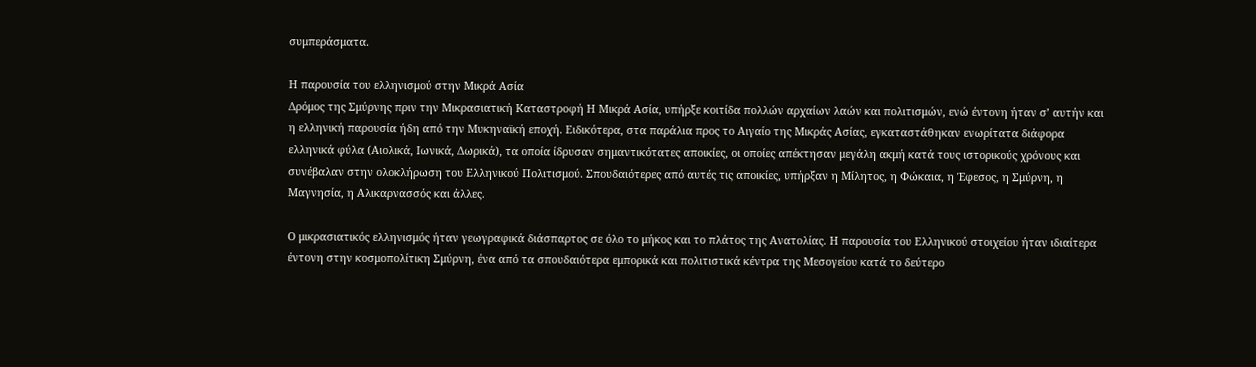συμπεράσματα.

Η παρουσία του ελληνισμού στην Μικρά Ασία
Δρόμος της Σμύρνης πριν την Μικρασιατική Καταστροφή Η Μικρά Ασία, υπήρξε κοιτίδα πολλών αρχαίων λαών και πολιτισμών, ενώ έντονη ήταν σ’ αυτήν και η ελληνική παρουσία ήδη από την Μυκηναϊκή εποχή. Ειδικότερα, στα παράλια προς το Αιγαίο της Μικράς Ασίας, εγκαταστάθηκαν ενωρίτατα διάφορα ελληνικά φύλα (Αιολικά, Ιωνικά, Δωρικά), τα οποία ίδρυσαν σημαντικότατες αποικίες, οι οποίες απέκτησαν μεγάλη ακμή κατά τους ιστορικούς χρόνους και συνέβαλαν στην ολοκλήρωση του Ελληνικού Πολιτισμού. Σπουδαιότερες από αυτές τις αποικίες, υπήρξαν η Μίλητος, η Φώκαια, η Έφεσος, η Σμύρνη, η Μαγνησία, η Αλικαρνασσός και άλλες.

Ο μικρασιατικός ελληνισμός ήταν γεωγραφικά διάσπαρτος σε όλο το μήκος και το πλάτος της Ανατολίας. Η παρουσία του Ελληνικού στοιχείου ήταν ιδιαίτερα έντονη στην κοσμοπολίτικη Σμύρνη, ένα από τα σπουδαιότερα εμπορικά και πολιτιστικά κέντρα της Μεσογείου κατά το δεύτερο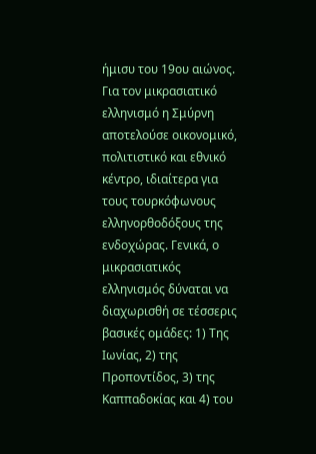ήμισυ του 19ου αιώνος. Για τον μικρασιατικό ελληνισμό η Σμύρνη αποτελούσε οικονομικό, πολιτιστικό και εθνικό κέντρο, ιδιαίτερα για τους τουρκόφωνους ελληνορθοδόξους της ενδοχώρας. Γενικά, ο μικρασιατικός ελληνισμός δύναται να διαχωρισθή σε τέσσερις βασικές ομάδες: 1) Της Ιωνίας, 2) της Προποντίδος, 3) της Καππαδοκίας και 4) του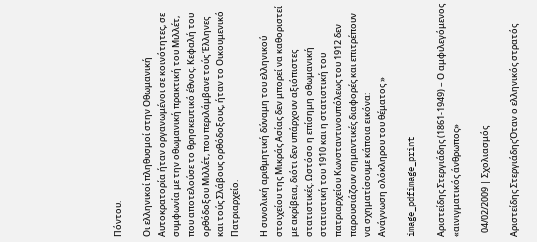Πόντου.

Οι ελληνικοί πληθυσμοί στην Οθωμανική Αυτοκρατορία ήταν οργανωμένοι σε κοινότητες, σε συμφωνία με την οθωμανική πρακτική του Μιλλέτ, που αποτελούσε το θρησκευτικό έθνος. Κεφαλή του ορθόδοξου Μιλλέτ, που περιλάμβανε τούς Έλληνες και τούς Σλάβους ορθόδοξους, ήταν το Οικουμενικό Πατριαρχείο.

Η συνολική αριθμητική δύναμη του ελληνικού στοιχείου της Μικράς Ασίας δεν μπορεί να καθοριστεί με ακρίβεια, διότι δεν υπάρχουν αξιόπιστες στατιστικές. Ωστόσο η επίσημη οθωμανική στατιστική του 1910 και η στατιστική του πατριαρχείου Κωνσταντινουπόλεως του 1912 δεν παρουσιάζουν σημαντικές διαφορές και επιτρέπουν να σχηματίσουμε κάποια εικόνα:
Ανάγνωση ολόκληρου του θέματος »

image_pdfimage_print

Αριστείδης Στεργιάδης (1861-1949) – Ο αμφιλεγόμενος «αινιγματικός άνθρωπος»

  04/02/2009 | Σχολιασμός

Αριστείδης ΣτεργιάδηςΌταν ο ελληνικός στρατός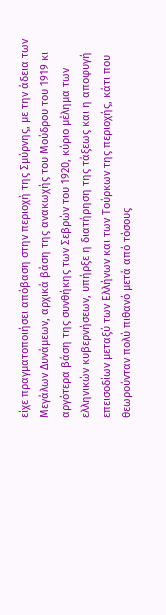είχε πραγματοποιήσει απόβαση στην περιοχή της Σμύρνης, με την άδεια των Μεγάλων Δυνάμεων, αρχικά βάση της ανακωχής του Μούδρου του 1919 κι αργότερα βάση της συνθήκης των Σεβρών του 1920, κύριο μέλημα των ελληνικών κυβερνήσεων, υπήρξε η διατήρηση της τάξεως και η αποφυγή επεισοδίων μεταξύ των Ελλήνων και των Τούρκων της περιοχής, κάτι που θεωρούνταν πολύ πιθανό μετά από τόσους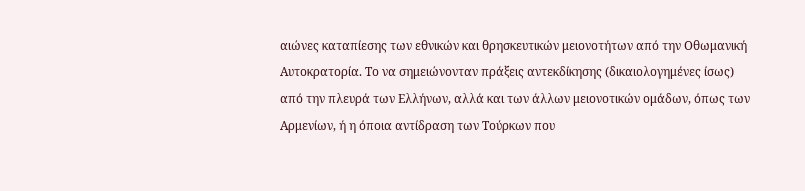αιώνες καταπίεσης των εθνικών και θρησκευτικών μειονοτήτων από την Οθωμανική Αυτοκρατορία. Το να σημειώνονταν πράξεις αντεκδίκησης (δικαιολογημένες ίσως) από την πλευρά των Ελλήνων, αλλά και των άλλων μειονοτικών ομάδων, όπως των Αρμενίων, ή η όποια αντίδραση των Τούρκων που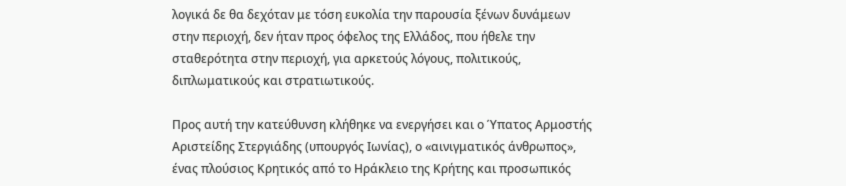λογικά δε θα δεχόταν με τόση ευκολία την παρουσία ξένων δυνάμεων στην περιοχή, δεν ήταν προς όφελος της Ελλάδος, που ήθελε την σταθερότητα στην περιοχή, για αρκετούς λόγους, πολιτικούς, διπλωματικούς και στρατιωτικούς.

Προς αυτή την κατεύθυνση κλήθηκε να ενεργήσει και ο Ύπατος Αρμοστής Αριστείδης Στεργιάδης (υπουργός Ιωνίας), ο «αινιγματικός άνθρωπος», ένας πλούσιος Κρητικός από το Ηράκλειο της Κρήτης και προσωπικός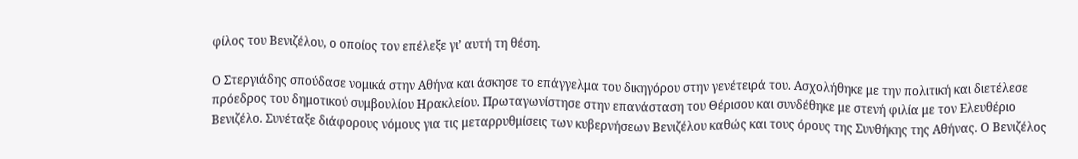φίλος του Βενιζέλου, ο οποίος τον επέλεξε γι’ αυτή τη θέση.

Ο Στεργιάδης σπούδασε νομικά στην Αθήνα και άσκησε το επάγγελμα του δικηγόρου στην γενέτειρά του. Ασχολήθηκε με την πολιτική και διετέλεσε πρόεδρος του δημοτικού συμβουλίου Ηρακλείου. Πρωταγωνίστησε στην επανάσταση του Θέρισου και συνδέθηκε με στενή φιλία με τον Ελευθέριο Βενιζέλο. Συνέταξε διάφορους νόμους για τις μεταρρυθμίσεις των κυβερνήσεων Βενιζέλου καθώς και τους όρους της Συνθήκης της Αθήνας. Ο Βενιζέλος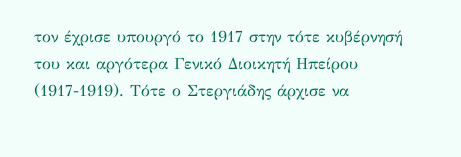τον έχρισε υπουργό το 1917 στην τότε κυβέρνησή του και αργότερα Γενικό Διοικητή Ηπείρου (1917-1919). Τότε ο Στεργιάδης άρχισε να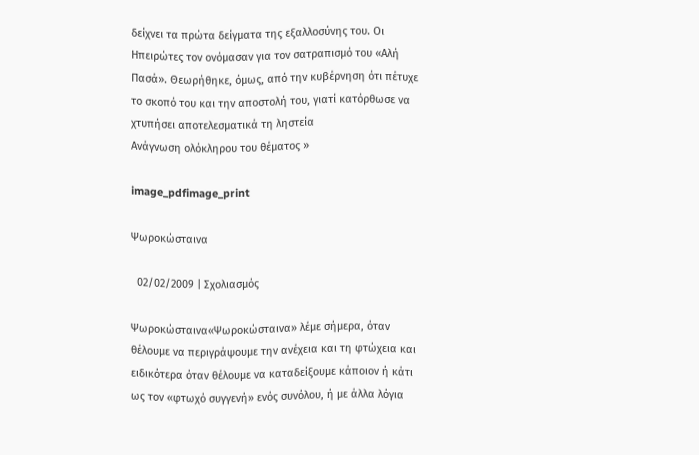δείχνει τα πρώτα δείγματα της εξαλλοσύνης του. Οι Ηπειρώτες τον ονόμασαν για τον σατραπισμό του «Αλή Πασά». Θεωρήθηκε, όμως, από την κυβέρνηση ότι πέτυχε το σκοπό του και την αποστολή του, γιατί κατόρθωσε να χτυπήσει αποτελεσματικά τη ληστεία
Ανάγνωση ολόκληρου του θέματος »

image_pdfimage_print

Ψωροκώσταινα

  02/02/2009 | Σχολιασμός

Ψωροκώσταινα«Ψωροκώσταινα» λέμε σήμερα, όταν θέλουμε να περιγράψουμε την ανέχεια και τη φτώχεια και ειδικότερα όταν θέλουμε να καταδείξουμε κάποιον ή κάτι ως τον «φτωχό συγγενή» ενός συνόλου, ή με άλλα λόγια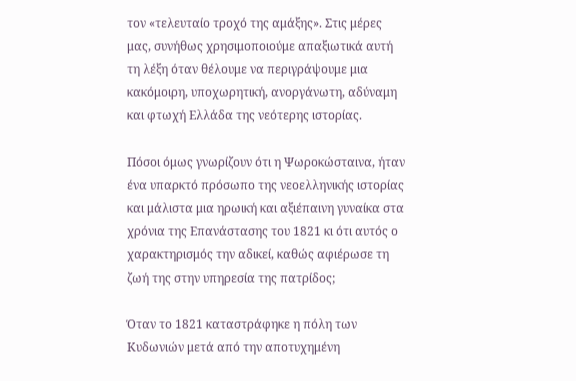τον «τελευταίο τροχό της αμάξης». Στις μέρες μας, συνήθως χρησιμοποιούμε απαξιωτικά αυτή τη λέξη όταν θέλουμε να περιγράψουμε μια κακόμοιρη, υποχωρητική, ανοργάνωτη, αδύναμη και φτωχή Ελλάδα της νεότερης ιστορίας.

Πόσοι όμως γνωρίζουν ότι η Ψωροκώσταινα, ήταν ένα υπαρκτό πρόσωπο της νεοελληνικής ιστορίας και μάλιστα μια ηρωική και αξιέπαινη γυναίκα στα χρόνια της Επανάστασης του 1821 κι ότι αυτός ο χαρακτηρισμός την αδικεί, καθώς αφιέρωσε τη ζωή της στην υπηρεσία της πατρίδος;

Όταν το 1821 καταστράφηκε η πόλη των Κυδωνιών μετά από την αποτυχημένη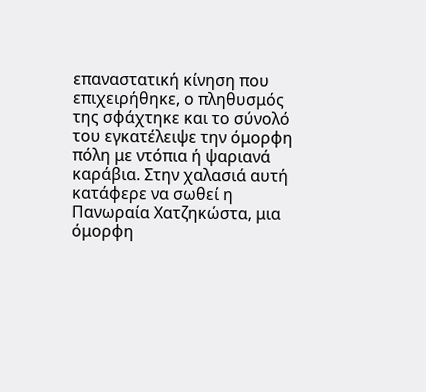επαναστατική κίνηση που επιχειρήθηκε, ο πληθυσμός της σφάχτηκε και το σύνολό του εγκατέλειψε την όμορφη πόλη με ντόπια ή ψαριανά καράβια. Στην χαλασιά αυτή κατάφερε να σωθεί η Πανωραία Χατζηκώστα, μια όμορφη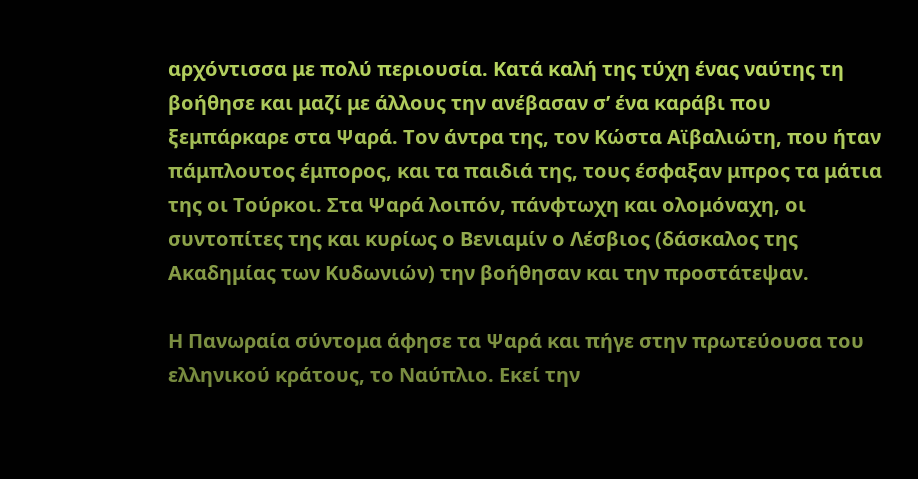αρχόντισσα με πολύ περιουσία. Κατά καλή της τύχη ένας ναύτης τη βοήθησε και μαζί με άλλους την ανέβασαν σ’ ένα καράβι που ξεμπάρκαρε στα Ψαρά. Τον άντρα της, τον Κώστα Αϊβαλιώτη, που ήταν πάμπλουτος έμπορος, και τα παιδιά της, τους έσφαξαν μπρος τα μάτια της οι Τούρκοι. Στα Ψαρά λοιπόν, πάνφτωχη και ολομόναχη, οι συντοπίτες της και κυρίως ο Βενιαμίν ο Λέσβιος (δάσκαλος της Ακαδημίας των Κυδωνιών) την βοήθησαν και την προστάτεψαν.

Η Πανωραία σύντομα άφησε τα Ψαρά και πήγε στην πρωτεύουσα του ελληνικού κράτους, το Ναύπλιο. Εκεί την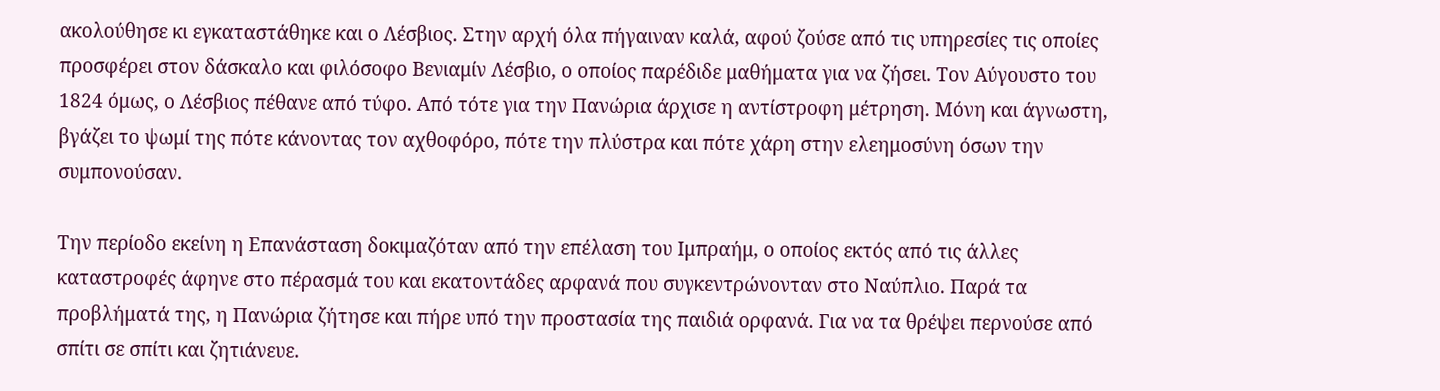ακολούθησε κι εγκαταστάθηκε και ο Λέσβιος. Στην αρχή όλα πήγαιναν καλά, αφού ζούσε από τις υπηρεσίες τις οποίες προσφέρει στον δάσκαλο και φιλόσοφο Βενιαμίν Λέσβιο, ο οποίος παρέδιδε μαθήματα για να ζήσει. Τον Αύγουστο του 1824 όμως, ο Λέσβιος πέθανε από τύφο. Από τότε για την Πανώρια άρχισε η αντίστροφη μέτρηση. Μόνη και άγνωστη, βγάζει το ψωμί της πότε κάνοντας τον αχθοφόρο, πότε την πλύστρα και πότε χάρη στην ελεημοσύνη όσων την συμπονούσαν.

Την περίοδο εκείνη η Επανάσταση δοκιμαζόταν από την επέλαση του Ιμπραήμ, ο οποίος εκτός από τις άλλες καταστροφές άφηνε στο πέρασμά του και εκατοντάδες αρφανά που συγκεντρώνονταν στο Ναύπλιο. Παρά τα προβλήματά της, η Πανώρια ζήτησε και πήρε υπό την προστασία της παιδιά ορφανά. Για να τα θρέψει περνούσε από σπίτι σε σπίτι και ζητιάνευε.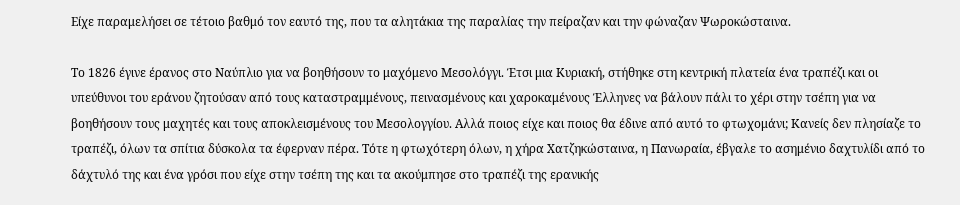Είχε παραμελήσει σε τέτοιο βαθμό τον εαυτό της, που τα αλητάκια της παραλίας την πείραζαν και την φώναζαν Ψωροκώσταινα.

Το 1826 έγινε έρανος στο Ναύπλιο για να βοηθήσουν το μαχόμενο Μεσολόγγι. Έτσι μια Κυριακή, στήθηκε στη κεντρική πλατεία ένα τραπέζι και οι υπεύθυνοι του εράνου ζητούσαν από τους καταστραμμένους, πεινασμένους και χαροκαμένους Έλληνες να βάλουν πάλι το χέρι στην τσέπη για να βοηθήσουν τους μαχητές και τους αποκλεισμένους του Μεσολογγίου. Αλλά ποιος είχε και ποιος θα έδινε από αυτό το φτωχομάνι; Κανείς δεν πλησίαζε το τραπέζι, όλων τα σπίτια δύσκολα τα έφερναν πέρα. Τότε η φτωχότερη όλων, η χήρα Χατζηκώσταινα, η Πανωραία, έβγαλε το ασημένιο δαχτυλίδι από το δάχτυλό της και ένα γρόσι που είχε στην τσέπη της και τα ακούμπησε στο τραπέζι της ερανικής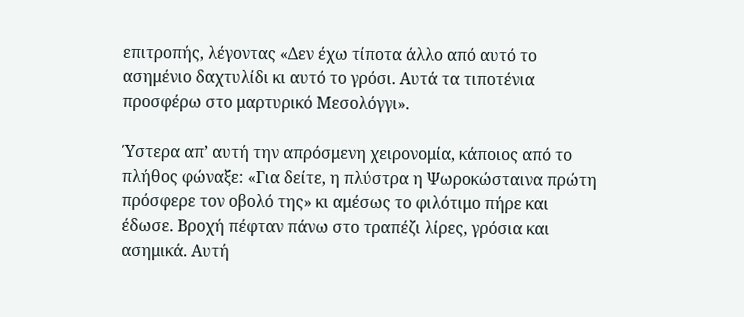επιτροπής, λέγοντας «Δεν έχω τίποτα άλλο από αυτό το ασημένιο δαχτυλίδι κι αυτό το γρόσι. Αυτά τα τιποτένια προσφέρω στο μαρτυρικό Μεσολόγγι».

Ύστερα απ’ αυτή την απρόσμενη χειρονομία, κάποιος από το πλήθος φώναξε: «Για δείτε, η πλύστρα η Ψωροκώσταινα πρώτη πρόσφερε τον οβολό της» κι αμέσως το φιλότιμο πήρε και έδωσε. Βροχή πέφταν πάνω στο τραπέζι λίρες, γρόσια και ασημικά. Αυτή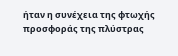ήταν η συνέχεια της φτωχής προσφοράς της πλύστρας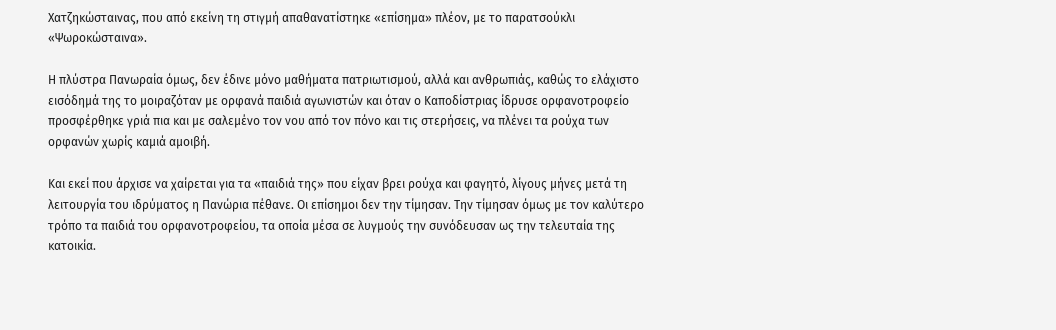Χατζηκώσταινας, που από εκείνη τη στιγμή απαθανατίστηκε «επίσημα» πλέον, με το παρατσούκλι «Ψωροκώσταινα».

Η πλύστρα Πανωραία όμως, δεν έδινε μόνο μαθήματα πατριωτισμού, αλλά και ανθρωπιάς, καθώς το ελάχιστο εισόδημά της το μοιραζόταν με ορφανά παιδιά αγωνιστών και όταν ο Καποδίστριας ίδρυσε ορφανοτροφείο προσφέρθηκε γριά πια και με σαλεμένο τον νου από τον πόνο και τις στερήσεις, να πλένει τα ρούχα των ορφανών χωρίς καμιά αμοιβή.

Και εκεί που άρχισε να χαίρεται για τα «παιδιά της» που είχαν βρει ρούχα και φαγητό, λίγους μήνες μετά τη λειτουργία του ιδρύματος η Πανώρια πέθανε. Οι επίσημοι δεν την τίμησαν. Την τίμησαν όμως με τον καλύτερο τρόπο τα παιδιά του ορφανοτροφείου, τα οποία μέσα σε λυγμούς την συνόδευσαν ως την τελευταία της κατοικία.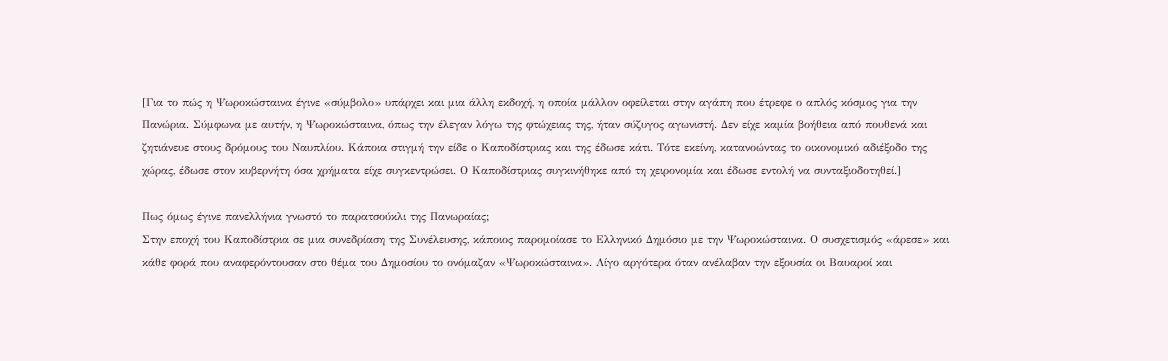[Για το πώς η Ψωροκώσταινα έγινε «σύμβολο» υπάρχει και μια άλλη εκδοχή, η οποία μάλλον οφείλεται στην αγάπη που έτρεφε ο απλός κόσμος για την Πανώρια. Σύμφωνα με αυτήν, η Ψωροκώσταινα, όπως την έλεγαν λόγω της φτώχειας της, ήταν σύζυγος αγωνιστή. Δεν είχε καμία βοήθεια από πουθενά και ζητιάνευε στους δρόμους του Ναυπλίου. Κάποια στιγμή την είδε ο Καποδίστριας και της έδωσε κάτι. Τότε εκείνη, κατανοώντας το οικονομικό αδιέξοδο της χώρας, έδωσε στον κυβερνήτη όσα χρήματα είχε συγκεντρώσει. Ο Καποδίστριας συγκινήθηκε από τη χειρονομία και έδωσε εντολή να συνταξιοδοτηθεί.]

Πως όμως έγινε πανελλήνια γνωστό το παρατσούκλι της Πανωραίας;
Στην εποχή του Καποδίστρια σε μια συνεδρίαση της Συνέλευσης, κάποιος παρομοίασε το Ελληνικό Δημόσιο με την Ψωροκώσταινα. Ο συσχετισμός «άρεσε» και κάθε φορά που αναφερόντουσαν στο θέμα του Δημοσίου το ονόμαζαν «Ψωροκώσταινα». Λίγο αργότερα όταν ανέλαβαν την εξουσία οι Βαυαροί και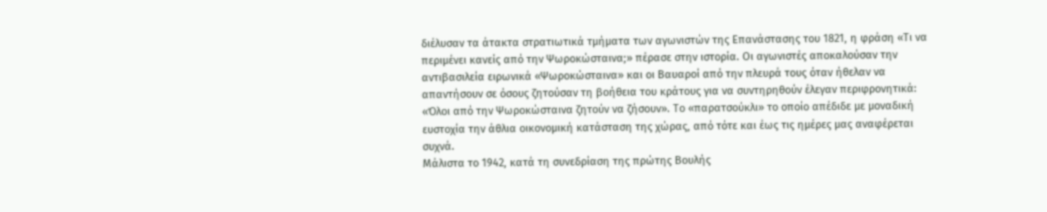διέλυσαν τα άτακτα στρατιωτικά τμήματα των αγωνιστών της Επανάστασης του 1821, η φράση «Τι να περιμένει κανείς από την Ψωροκώσταινα;» πέρασε στην ιστορία. Οι αγωνιστές αποκαλούσαν την αντιβασιλεία ειρωνικά «Ψωροκώσταινα» και οι Βαυαροί από την πλευρά τους όταν ήθελαν να απαντήσουν σε όσους ζητούσαν τη βοήθεια του κράτους για να συντηρηθούν έλεγαν περιφρονητικά: «Όλοι από την Ψωροκώσταινα ζητούν να ζήσουν». Το «παρατσούκλι» το οποίο απέδιδε με μοναδική ευστοχία την άθλια οικονομική κατάσταση της χώρας, από τότε και έως τις ημέρες μας αναφέρεται συχνά.
Μάλιστα το 1942, κατά τη συνεδρίαση της πρώτης Βουλής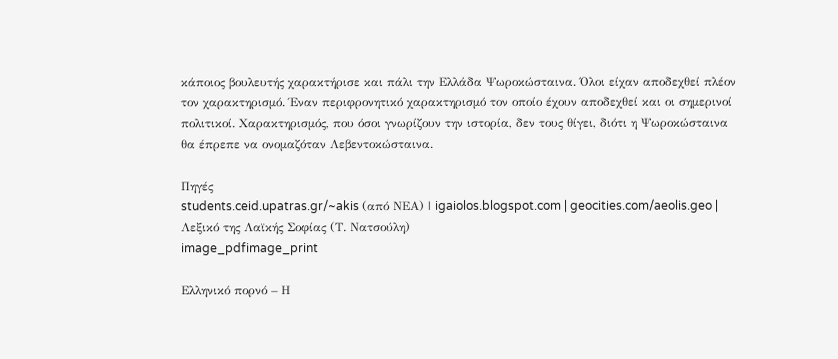κάποιος βουλευτής χαρακτήρισε και πάλι την Ελλάδα Ψωροκώσταινα. Όλοι είχαν αποδεχθεί πλέον τον χαρακτηρισμό. Έναν περιφρονητικό χαρακτηρισμό τον οποίο έχουν αποδεχθεί και οι σημερινοί πολιτικοί. Χαρακτηρισμός, που όσοι γνωρίζουν την ιστορία, δεν τους θίγει, διότι η Ψωροκώσταινα θα έπρεπε να ονομαζόταν Λεβεντοκώσταινα.

Πηγές
students.ceid.upatras.gr/~akis (από ΝΕΑ) | igaiolos.blogspot.com | geocities.com/aeolis.geo | Λεξικό της Λαϊκής Σοφίας (Τ. Νατσούλη)
image_pdfimage_print

Ελληνικό πορνό – Η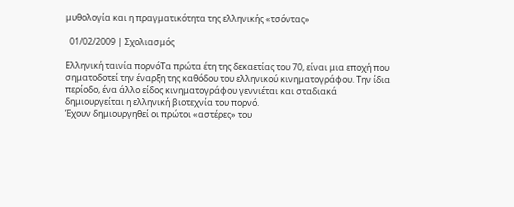μυθολογία και η πραγματικότητα της ελληνικής «τσόντας»

  01/02/2009 | Σχολιασμός

Ελληνική ταινία πορνόΤα πρώτα έτη της δεκαετίας του 70, είναι μια εποχή που σηματοδοτεί την έναρξη της καθόδου του ελληνικού κινηματογράφου. Την ίδια περίοδο, ένα άλλο είδος κινηματογράφου γεννιέται και σταδιακά δημιουργείται η ελληνική βιοτεχνία του πορνό.
Έχουν δημιουργηθεί οι πρώτοι «αστέρες» του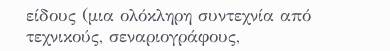είδους (μια ολόκληρη συντεχνία από τεχνικούς, σεναριογράφους,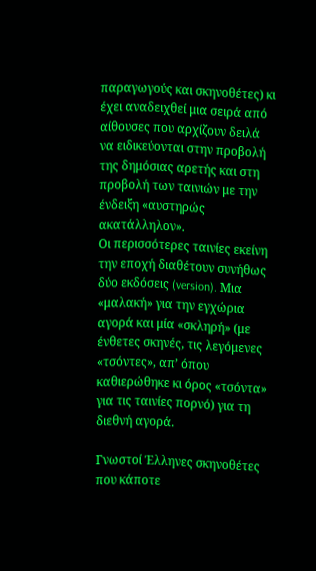παραγωγούς και σκηνοθέτες) κι έχει αναδειχθεί μια σειρά από αίθουσες που αρχίζουν δειλά να ειδικεύονται στην προβολή της δημόσιας αρετής και στη προβολή των ταινιών με την ένδειξη «αυστηρώς ακατάλληλον».
Οι περισσότερες ταινίες εκείνη την εποχή διαθέτουν συνήθως δύο εκδόσεις (version). Μια «μαλακή» για την εγχώρια αγορά και μία «σκληρή» (με ένθετες σκηνές, τις λεγόμενες «τσόντες», απ’ όπου καθιερώθηκε κι όρος «τσόντα» για τις ταινίες πορνό) για τη διεθνή αγορά.

Γνωστοί Έλληνες σκηνοθέτες που κάποτε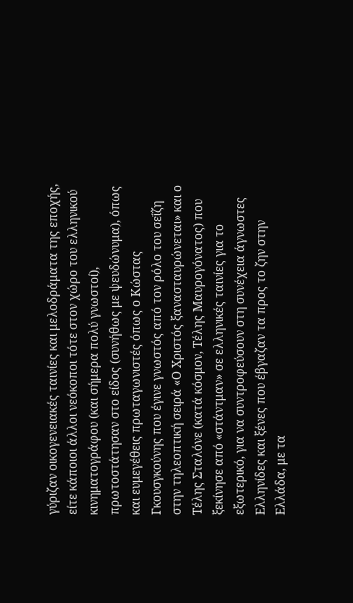γύριζαν οικογενειακές ταινίες και μελοδράματα της εποχής, είτε κάποιοι άλλοι νεόκοποι τότε στον χώρο του ελληνικού κινηματογράφου (και σήμερα πολύ γνωστοί), πρωτοστάτησαν στο είδος (συνήθως με ψευδώνυμα), όπως και ευμεγέθεις πρωταγωνιστές όπως ο Κώστας Γκουσγκούνης που έγινε γνωστός από τον ρόλο του σεΐζη στην τηλεοπτική σειρά «Ο Χριστός ξανασταυρώνεται» και ο Τέλης Σταλόνε (κατά κόσμον, Τέλης Μαυρογόνατος) που ξεκίνησε από «στάντμαν» σε ελληνικές ταινίες για το εξωτερικό, για να συντροφεύσουν στη συνέχεια άγνωστες Ελληνίδες και ξένες που έβγαζαν τα προς το ζην στην Ελλάδα, με τα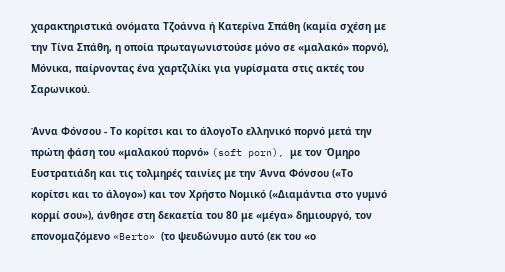χαρακτηριστικά ονόματα Τζοάννα ή Κατερίνα Σπάθη (καμία σχέση με την Τίνα Σπάθη, η οποία πρωταγωνιστούσε μόνο σε «μαλακό» πορνό), Μόνικα, παίρνοντας ένα χαρτζιλίκι για γυρίσματα στις ακτές του Σαρωνικού.

Άννα Φόνσου - Το κορίτσι και το άλογοΤο ελληνικό πορνό μετά την πρώτη φάση του «μαλακού πορνό» (soft porn), με τον Όμηρο Ευστρατιάδη και τις τολμηρές ταινίες με την Άννα Φόνσου («Το κορίτσι και το άλογο») και τον Χρήστο Νομικό («Διαμάντια στο γυμνό κορμί σου»), άνθησε στη δεκαετία του 80 με «μέγα» δημιουργό, τον επονομαζόμενο «Berto» (το ψευδώνυμο αυτό (εκ του «ο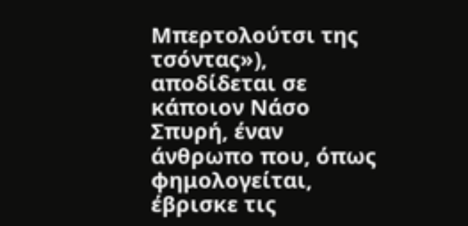Μπερτολούτσι της τσόντας»), αποδίδεται σε κάποιον Νάσο Σπυρή, έναν άνθρωπο που, όπως φημολογείται, έβρισκε τις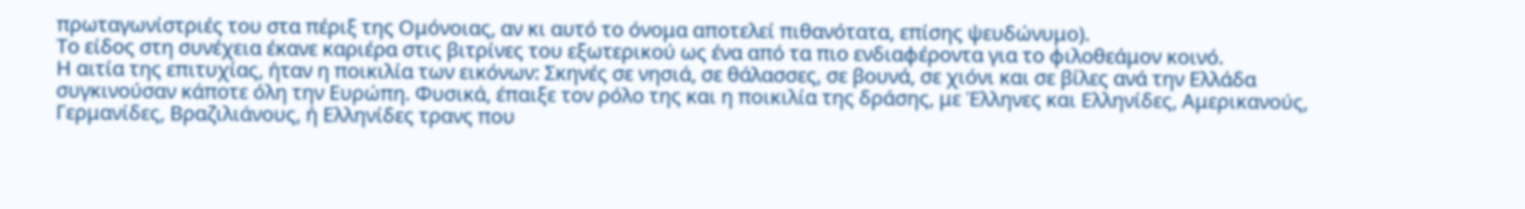πρωταγωνίστριές του στα πέριξ της Ομόνοιας, αν κι αυτό το όνομα αποτελεί πιθανότατα, επίσης ψευδώνυμο).
Το είδος στη συνέχεια έκανε καριέρα στις βιτρίνες του εξωτερικού ως ένα από τα πιο ενδιαφέροντα για το φιλοθεάμον κοινό.
Η αιτία της επιτυχίας, ήταν η ποικιλία των εικόνων: Σκηνές σε νησιά, σε θάλασσες, σε βουνά, σε χιόνι και σε βίλες ανά την Ελλάδα συγκινούσαν κάποτε όλη την Ευρώπη. Φυσικά, έπαιξε τον ρόλο της και η ποικιλία της δράσης, με Έλληνες και Eλληνίδες, Αμερικανούς, Γερμανίδες, Βραζιλιάνους, ή Ελληνίδες τρανς που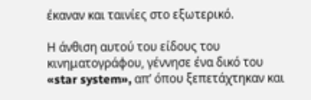έκαναν και ταινίες στο εξωτερικό.

Η άνθιση αυτού του είδους του κινηματογράφου, γέννησε ένα δικό του «star system», απ’ όπου ξεπετάχτηκαν και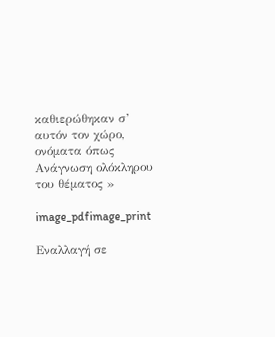καθιερώθηκαν σ’ αυτόν τον χώρο, ονόματα όπως
Ανάγνωση ολόκληρου του θέματος »

image_pdfimage_print

Εναλλαγή σε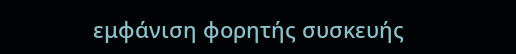εμφάνιση φορητής συσκευής